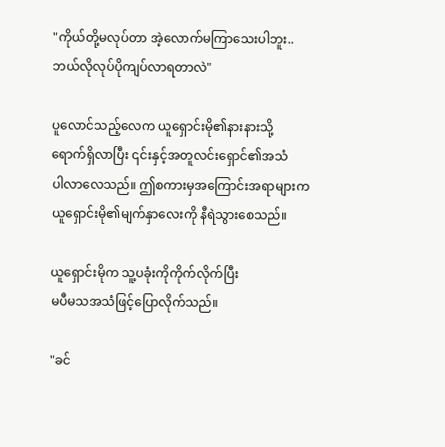"ကိုယ်တို့မလုပ်တာ အဲ့လောက်မကြာသေးပါဘူး..
ဘယ်လိုလုပ်ပိုကျပ်လာရတာလဲ"

ပူလောင်သည့်လေက ယူရှောင်းမို၏နားနားသို့
ရောက်ရှိလာပြီး ၎င်းနှင့်အတူလင်းရှောင်၏အသံ
ပါလာလေသည်။ ဤစကားမှအကြောင်းအရာများက
ယူရှောင်းမို၏မျက်နှာလေးကို နီရဲသွားစေသည်။

ယူရှောင်းမိုက သူ့ပခုံးကိုကိုက်လိုက်ပြီး
မပီမသအသံဖြင့်ပြောလိုက်သည်။

"ခင်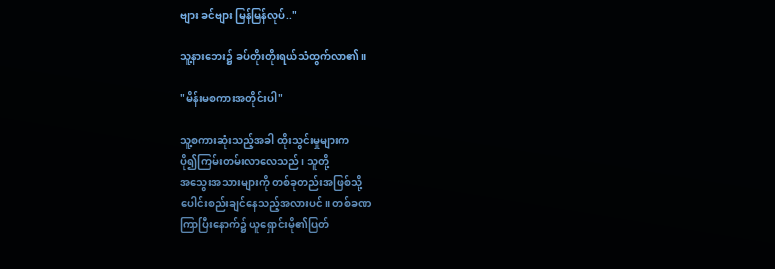ဗျား ခင်ဗျား မြန်မြန်လုပ်.."

သူ့နားဘေး၌ ခပ်တိုးတိုးရယ်သံထွက်လာ၏။

"မိန်းမစကားအတိုင်းပါ"

သူ့စကားဆုံးသည့်အခါ ထိုးသွင်းမှုများက
ပို၍ကြမ်းတမ်းလာလေသည်၊ သူတို့
အသွေးအသားများကို တစ်ခုတည်းအဖြစ်သို့
ပေါင်းစည်းချင်နေသည့်အလားပင်။ တစ်ခဏ
ကြာပြီးနောက်၌ ယူရှောင်းမို၏ပြတ်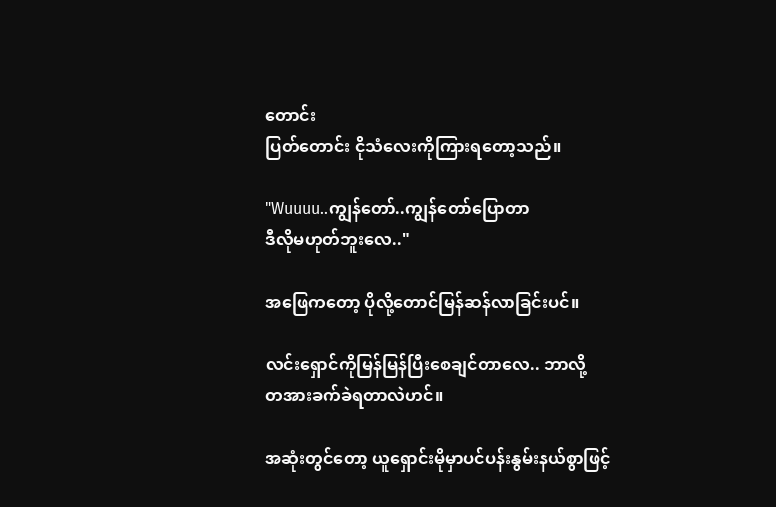တောင်း
ပြတ်တောင်း ငိုသံလေးကိုကြားရတော့သည်။

"Wuuuu..ကျွန်တော်..ကျွန်တော်ပြောတာ
ဒီလိုမဟုတ်ဘူးလေ.."

အဖြေကတော့ ပိုလို့တောင်မြန်ဆန်လာခြင်းပင်။

လင်းရှောင်ကိုမြန်မြန်ပြီးစေချင်တာလေ.. ဘာလို့
တအားခက်ခဲရတာလဲဟင်။

အဆုံးတွင်တော့ ယူရှောင်းမိုမှာပင်ပန်းနွမ်းနယ်စွာဖြင့်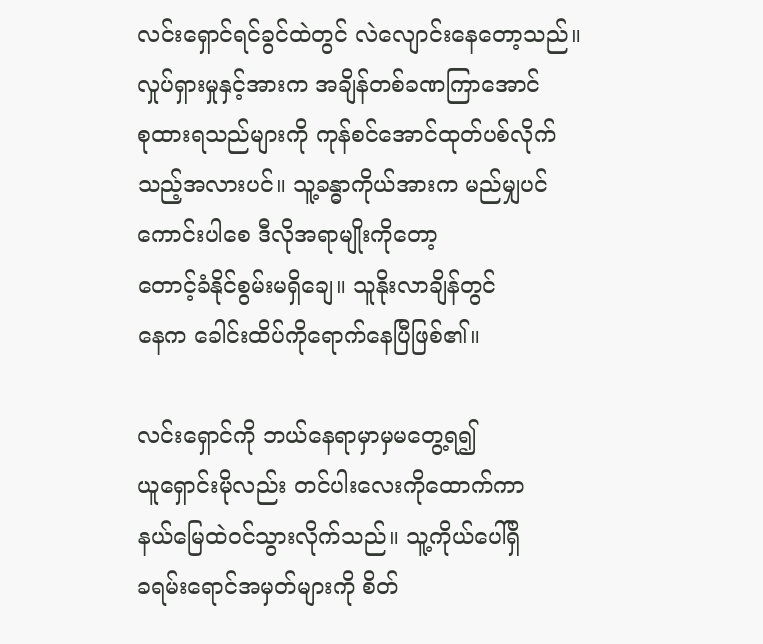လင်းရှောင်ရင်ခွင်ထဲတွင် လဲလျောင်းနေတော့သည်။
လှုပ်ရှားမှုနှင့်အားက အချိန်တစ်ခဏကြာအောင်
စုထားရသည်များကို ကုန်စင်အောင်ထုတ်ပစ်လိုက်
သည့်အလားပင်။ သူ့ခန္ဓာကိုယ်အားက မည်မျှပင်
ကောင်းပါစေ ဒီလိုအရာမျိုးကိုတော့
တောင့်ခံနိုင်စွမ်းမရှိချေ။ သူနိုးလာချိန်တွင်
နေက ခေါင်းထိပ်ကိုရောက်နေပြီဖြစ်၏။

လင်းရှောင်ကို ဘယ်နေရာမှာမှမတွေ့ရ၍
ယူရှောင်းမိုလည်း တင်ပါးလေးကိုထောက်ကာ
နယ်မြေထဲဝင်သွားလိုက်သည်။ သူ့ကိုယ်ပေါ်ရှိ
ခရမ်းရောင်အမှတ်များကို စိတ်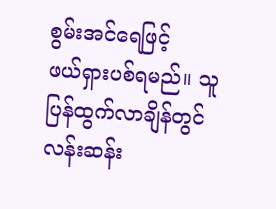စွမ်းအင်ရေဖြင့်
ဖယ်ရှားပစ်ရမည်။ သူပြန်ထွက်လာချိန်တွင်
လန်းဆန်း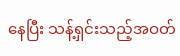နေပြီး သန့်ရှင်းသည့်အဝတ်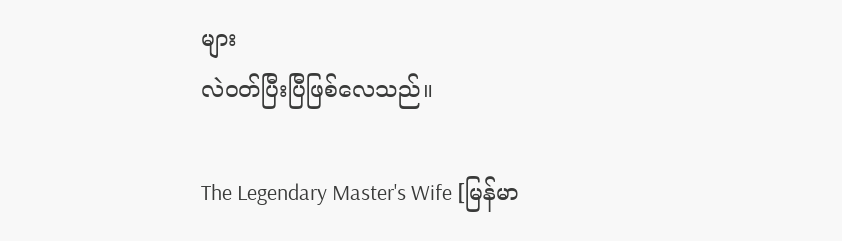များ
လဲဝတ်ပြီးပြီဖြစ်လေသည်။

The Legendary Master's Wife [မြန်မာ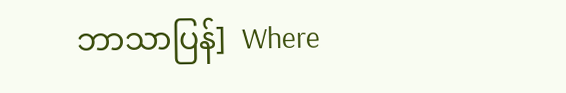ဘာသာပြန်]  Where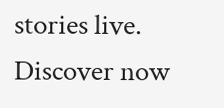stories live. Discover now